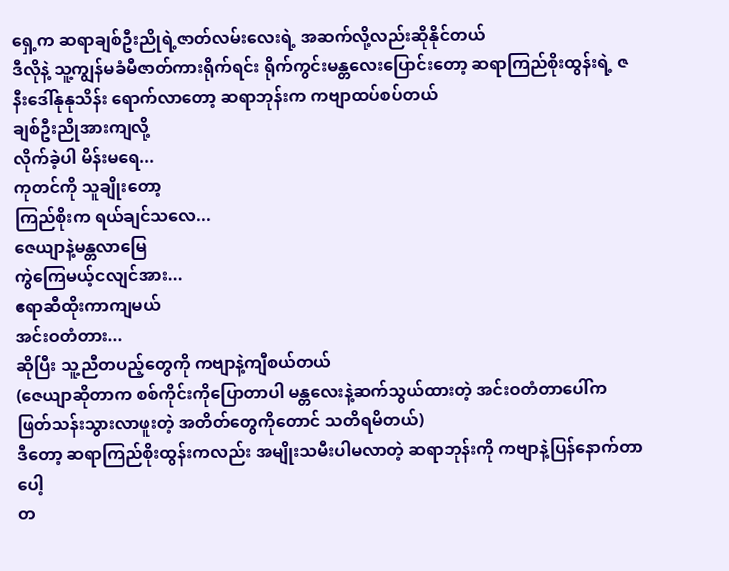ရှေ့က ဆရာချစ်ဦးညိုရဲ့ဇာတ်လမ်းလေးရဲ့ အဆက်လို့လည်းဆိုနိုင်တယ်
ဒီလိုနဲ့ သူ့ကျွန်မခံမီဇာတ်ကားရိုက်ရင်း ရိုက်ကွင်းမန္တလေးပြောင်းတော့ ဆရာကြည်စိုးထွန်းရဲ့ ဇနီးဒေါ်နုနုသိန်း ရောက်လာတော့ ဆရာဘုန်းက ကဗျာထပ်စပ်တယ်
ချစ်ဦးညိုအားကျလို့
လိုက်ခဲ့ပါ မိန်းမရေ...
ကုတင်ကို သူချိုးတော့
ကြည်စိုးက ရယ်ချင်သလေ...
ဇေယျာနဲ့မန္တလာမြေ
ကွဲကြေမယ့်ငလျင်အား...
ဧရာဆီထိုးကာကျမယ်
အင်းဝတံတား...
ဆိုပြီး သူ့ညီတပည့်တွေကို ကဗျာနဲ့ကျီစယ်တယ်
(ဇေယျာဆိုတာက စစ်ကိုင်းကိုပြောတာပါ မန္တလေးနဲ့ဆက်သွယ်ထားတဲ့ အင်းဝတံတာပေါ်က ဖြတ်သန်းသွားလာဖူးတဲ့ အတိတ်တွေကိုတောင် သတိရမိတယ်)
ဒီတော့ ဆရာကြည်စိုးထွန်းကလည်း အမျိုးသမီးပါမလာတဲ့ ဆရာဘုန်းကို ကဗျာနဲ့ပြန်နောက်တာပေါ့
တ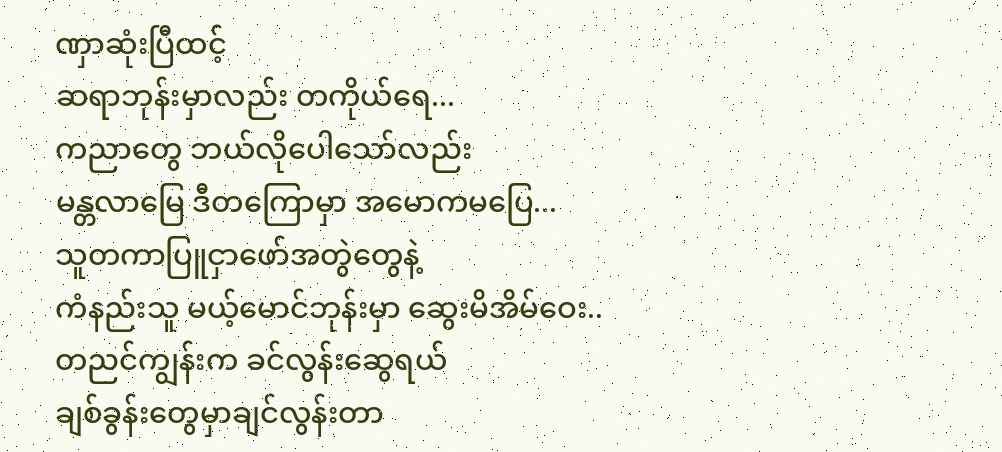ဏှာဆုံးပြီထင့်
ဆရာဘုန်းမှာလည်း တကိုယ်ရေ...
ကညာတွေ ဘယ်လိုပေါသော်လည်း
မန္တလာမြေ ဒီတကြောမှာ အမောကမပြေ...
သူတကာပြူငှာဖော်အတွဲတွေနဲ့
ကံနည်းသူ မယ့်မောင်ဘုန်းမှာ ဆွေးမိအိမ်ဝေး..
တညင်ကျွန်းက ခင်လွန်းဆွေရယ်
ချစ်ခွန်းတွေမှာချင်လွန်းတာ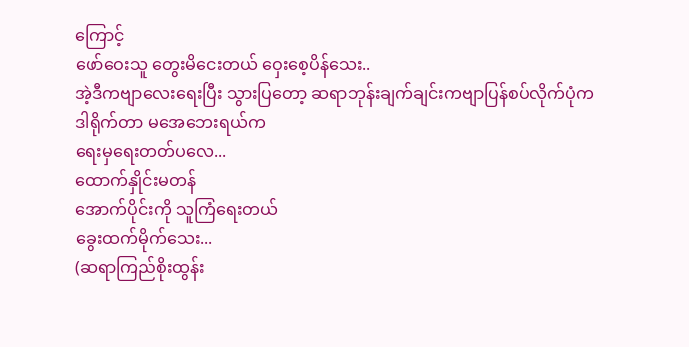ကြောင့်
ဖော်ဝေးသူ တွေးမိငေးတယ် ဝှေးစေ့ပိန်သေး..
အဲ့ဒီကဗျာလေးရေးပြီး သွားပြတော့ ဆရာဘုန်းချက်ချင်းကဗျာပြန်စပ်လိုက်ပုံက
ဒါရိုက်တာ မအေဘေးရယ်က
ရေးမှရေးတတ်ပလေ...
ထောက်နှိုင်းမတန်
အောက်ပိုင်းကို သူကြံရေးတယ်
ခွေးထက်မိုက်သေး...
(ဆရာကြည်စိုးထွန်း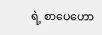ရဲ့ စာပေဟော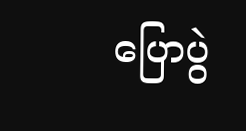ပြောပွဲ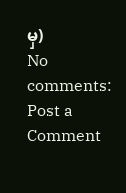မှ)
No comments:
Post a Comment